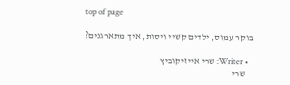top of page

בוקר עמוס, ילדים קשיי ויסות, איך מתארגנים?

  • Writer: שרי אייזיקוביץ
    שרי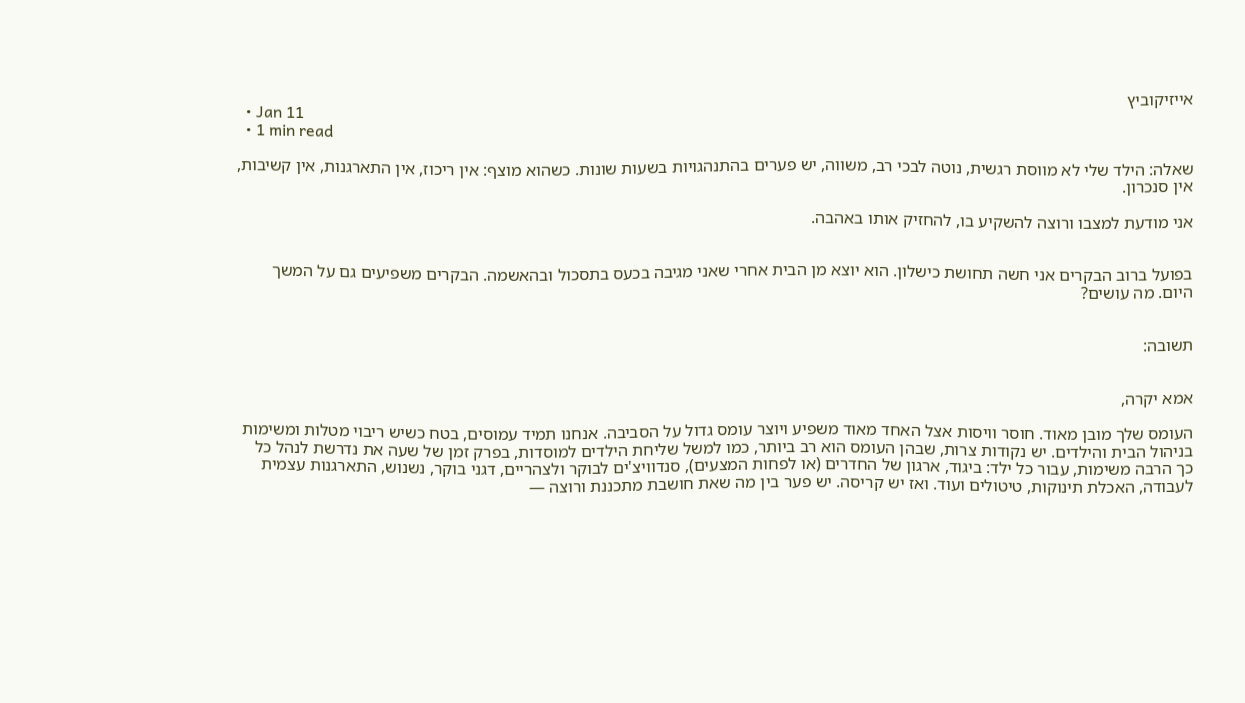אייזיקוביץ
  • Jan 11
  • 1 min read

שאלה: הילד שלי לא מווסת רגשית, נוטה לבכי רב, משווה, יש פערים בהתנהגויות בשעות שונות. כשהוא מוצף: אין ריכוז, אין התארגנות, אין קשיבות, אין סנכרון.

אני מודעת למצבו ורוצה להשקיע בו, להחזיק אותו באהבה.


בפועל ברוב הבקרים אני חשה תחושת כישלון. הוא יוצא מן הבית אחרי שאני מגיבה בכעס בתסכול ובהאשמה. הבקרים משפיעים גם על המשך היום. מה עושים?


תשובה:


אמא יקרה,

העומס שלך מובן מאוד. חוסר וויסות אצל האחד מאוד משפיע ויוצר עומס גדול על הסביבה. אנחנו תמיד עמוסים, בטח כשיש ריבוי מטלות ומשימות בניהול הבית והילדים. יש נקודות צרות, שבהן העומס הוא רב ביותר, כמו למשל שליחת הילדים למוסדות, בפרק זמן של שעה את נדרשת לנהל כל כך הרבה משימות, עבור כל ילד: ביגוד, ארגון של החדרים (או לפחות המצעים), סנדוויצ'ים לבוקר ולצהריים, דגני בוקר, נשנוש, התארגנות עצמית לעבודה, האכלת תינוקות, טיטולים ועוד. ואז יש קריסה. יש פער בין מה שאת חושבת מתכננת ורוצה —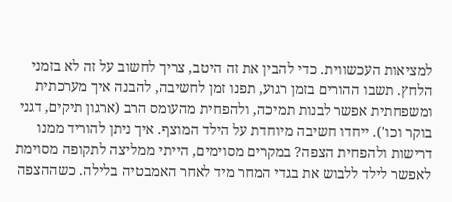למציאות העכשווית. כדי להבין את זה היטב, צריך לחשוב על זה לא בזמני הלחץ. תשבו ההורים בזמן רגוע, תפנו זמן לחשיבה, להבנה איך מערכתית ומשפחתית אפשר לבנות תמיכה, ולהפחית מהעומס הרב (ארגון תיקים, דגני בוקר וכו'). ייחדו חשיבה מיוחדת על הילד המוצף. איך ניתן להוריד ממנו דרישות ולהפחית הצפה? במקרים מסוימים, הייתי ממליצה לתקופה מסוימת לאפשר לילד ללבוש את בגדי המחר מיד לאחר האמבטיה בלילה. כשההצפה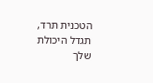הטכנית תרד, תגדל היכולת שלך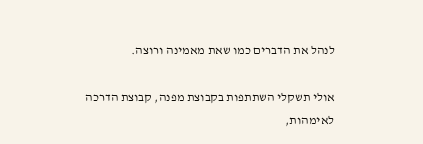לנהל את הדברים כמו שאת מאמינה ורוצה.

אולי תשקלי השתתפות בקבוצת מפנה, קבוצת הדרכה לאימהות,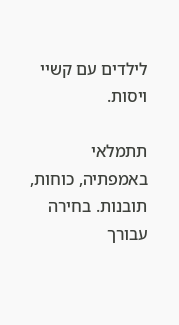לילדים עם קשיי ויסות.

תתמלאי באמפתיה, כוחות, תובנות. בחירה עבורך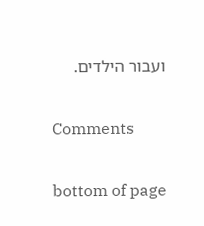ועבור הילדים.


Comments


bottom of page